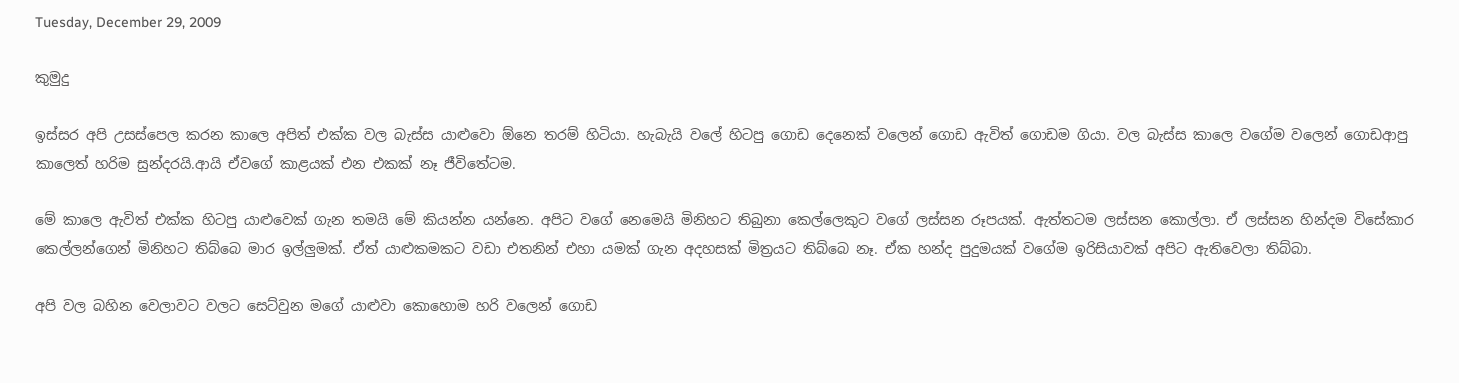Tuesday, December 29, 2009

කුමුදු

ඉස්සර අපි උසස්පෙල කරන කාලෙ අපිත් එක්ක වල බැස්ස යාළුවො ඕනෙ තරම් හිටියා. හැබැයි වලේ හිටපු ගොඩ දෙනෙක් වලෙන් ගොඩ ඇවිත් ගොඩම ගියා. වල බැස්ස කාලෙ වගේම වලෙන් ගොඩආපු කාලෙත් හරිම සුන්දරයි.ආයි ඒවගේ කාළයක් එන එකක් නෑ ජීවිතේටම.

මේ කාලෙ ඇවිත් එක්ක හිටපු යාළුවෙක් ගැන තමයි මේ කියන්න යන්නෙ. අපිට වගේ නෙමෙයි මිනිහට තිබුනා කෙල්ලෙකුට වගේ ලස්සන රූපයක්. ඇත්තටම ලස්සන කොල්ලා. ඒ ලස්සන හින්දම විසේකාර කෙල්ලන්ගෙන් මිනිහට තිබ්බෙ මාර ඉල්ලුමක්. ඒත් යාළුකමකට වඩා එතනින් එහා යමක් ගැන අදහසක් මිත්‍රයට තිබ්බෙ නෑ. ඒක හන්ද පුදුමයක් වගේම ඉරිසියාවක් අපිට ඇතිවෙලා තිබ්බා.

අපි වල බහින වෙලාවට වලට සෙට්වුන මගේ යාළුවා කොහොම හරි වලෙන් ගොඩ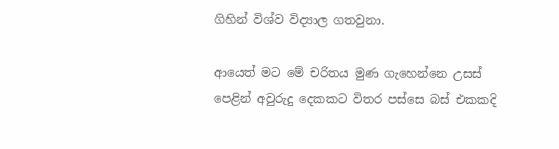ගිහින් විශ්ව විද්‍යාල ගතවුනා.

ආයෙත් මට මේ චරිතය මුණ ගැහෙන්නෙ උසස්‍ පෙළින් අවුරුදු දෙකකට විතර පස්සෙ බස් ‍එකකදි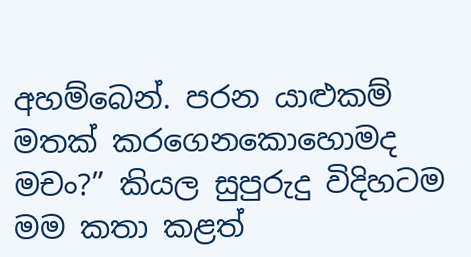අහම්බෙන්. පරන යාළුකම් මතක් කරගෙනකොහොමද මචං?” කියල සුපුරුදු විදිහටම මම කතා කළත්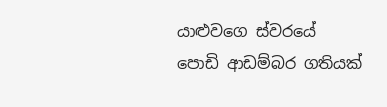යාළුවගෙ ස්වරයේ පොඩි ආඩම්බර ගතියක්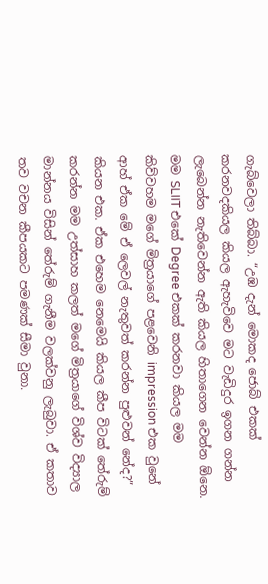ගැබ්වෙලා තිබ්බා. “උඹ දැන් මොකද ජොබ් එකක් කරනවදකියල කියල ඇහැවිවෙ මට වැඩිදුර ඉගන ගන්න ලැබෙන්න නැතිවෙන්න ඇති කියල හිතාගෙන වෙන්න ඕනෙ. මම SLIIT එකේ Degree එකක් කරනවා කියල මම කිව්වහම මගේ මිත්‍රයාගේ පළවෙනි impression එක වුනේ ආහ් ඒක මේ ඒ ලෙවල් නැතුවත් කරන්න පුළුවන් නේද?” කියන එක. ඒක එහෙම නෙමෙයි කියල කීප විටක් තේරුම් කරන්න මම උත්සාහ කලත් මගේ මිත්‍රයාගේ විශ්ව විද්‍යාල මාන්නය විසින් තේරුම් ගැනීම වලක්වනු ලැබුවා. ඒ කතාව තව වචන කීපයකට පමණක් සීමා වුනා.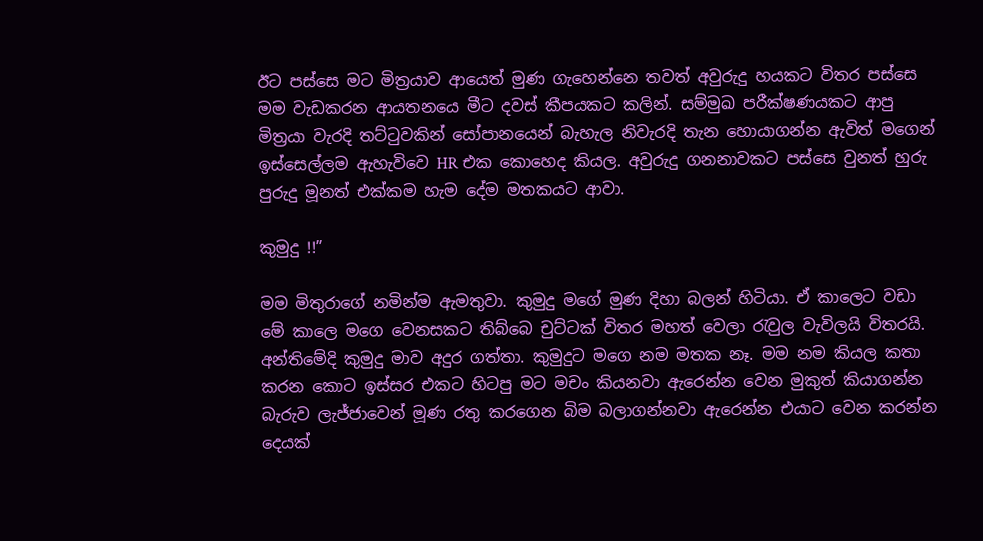ඊට පස්සෙ මට මිත්‍රයාව ආයෙත් මුණ ගැහෙන්නෙ තවත් අවුරුදු හයකට විතර පස්සෙ මම වැඩකරන ආයතනයෙ මීට දවස් කීපයකට කලින්. සම්මුඛ පරීක්ෂණයකට ආපු මිත්‍රයා වැරදි ත‍ට්ටුවකින් සෝපානයෙන් බැහැල නිවැරදි තැන හොයාගන්න ඇවිත් මගෙන් ඉස්සෙල්ලම ඇහැවිවෙ HR එක කොහෙද කියල. අවුරුදු ගනනාවකට පස්සෙ වුනත් හුරු පුරුදු මූනත් එක්කම හැම දේම මතකයට ආවා.

කුමුදු !!”

මම මිතුරාගේ නමින්ම ඇමතුවා. කුමුදු මගේ මුණ දිහා බලන් හිටියා. ඒ කාලෙට වඩා මේ කාලෙ මගෙ වෙනසකට තිබ්බෙ චුට්ටක් විතර මහත් වෙලා රැවුල වැවිලයි විතරයි. අන්තිමේදි කුමුදු මාව අදුර ගත්තා. කුමුදුට මගෙ නම මතක නෑ. මම නම කියල කතා කරන කොට ඉස්සර එකට හිටපු මට මචං කියනවා ඇරෙන්න වෙන මුකුත් කියාගන්න බැරුව ලැජ්ජාවෙන් මූණ රතු කරගෙන බිම බලාගන්නවා ඇරෙන්න එයාට වෙන කරන්න දෙයක්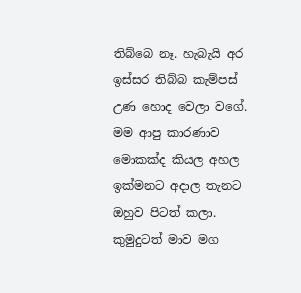තිබ්බෙ නෑ. හැබැයි අර ඉස්සර තිබ්බ කැම්පස් උණ හොද වෙලා වගේ. මම ආපු කාරණාව මොකක්ද කියල අහල ඉක්මනට අදාල තැනට ඔහුව පිටත් කලා. කුමුදුටත් මාව මග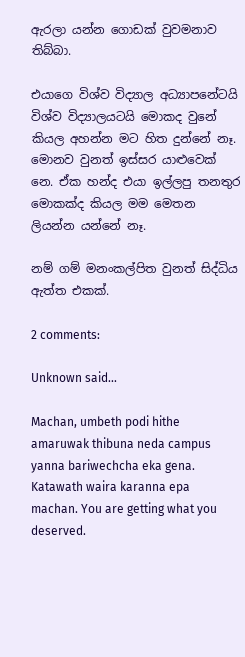ඇරලා යන්න ගොඩක් වුවමනාව තිබ්බා.

එයාගෙ විශ්ව විද්‍යාල අධ්‍යාපනේටයි විශ්ව විද්‍යාලයටයි මොකද වුනේ කියල අහන්න මට හිත දු‍න්නේ නෑ. මොනව වුනත් ඉස්සර යාළුවෙක් නෙ. ඒක හන්ද එයා ඉල්ලපු තනතුර මොකක්ද කියල මම මෙතන ලියන්න යන්නේ නෑ.

නම් ගම් මනංකල්පිත වුනත් සිද්ධිය ඇත්ත එකක්.

2 comments:

Unknown said...

Machan, umbeth podi hithe amaruwak thibuna neda campus yanna bariwechcha eka gena. Katawath waira karanna epa machan. You are getting what you deserved.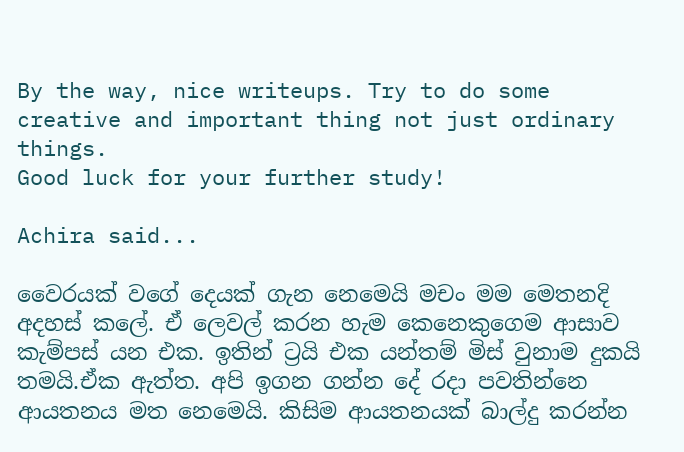By the way, nice writeups. Try to do some creative and important thing not just ordinary things.
Good luck for your further study!

Achira said...

වෛරයක් වගේ දෙයක් ගැන නෙමෙයි මචං මම මෙතනදි අදහස් කලේ. ඒ ලෙවල් කරන හැම කෙනෙකුගෙම ආසාව කැම්පස් යන එක. ඉතින් ට්‍රයි එක යන්තම් මිස් වුනාම දුකයි තමයි.ඒක ඇත්ත. අපි ඉගන ගන්න දේ රදා පවතින්නෙ ආයතනය මත නෙමෙයි. කිසිම ආයතනයක් බාල්දු කරන්න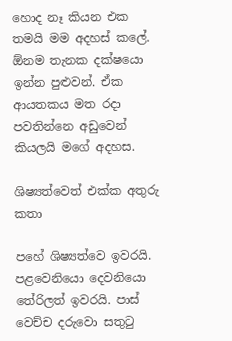හොද නෑ කියන එක තමයි මම අදහස් කලේ. ඕනම තැනක දක්ෂයො ඉන්න පුළුවන්. ඒක ආයතකය මත රදා පවතින්නෙ අඩුවෙන් කියලයි මගේ අදහස.

ශිෂ්‍යත්වෙත් එක්ක අතුරු කතා

පහේ ශිෂ්‍යත්වෙ ඉවරයි. පළවෙනියො දෙවනියො තේරිලත් ඉවරයි. පාස් වෙච්ච දරුවො සතුටු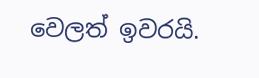වෙලත් ඉවරයි.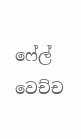ෆේල් වෙච්ච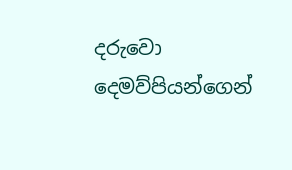දරුවො දෙමව්පියන්ගෙන්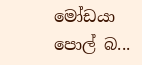මෝඩයා පොල් බ...